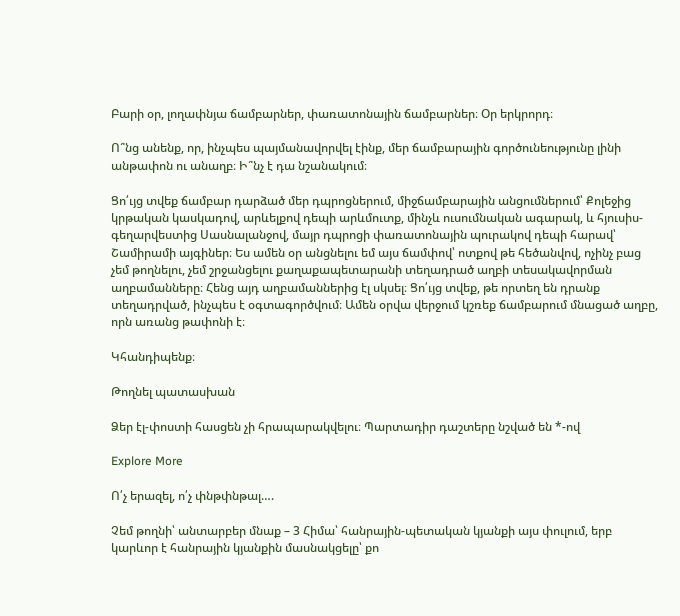Բարի օր, լողափնյա ճամբարներ, փառատոնային ճամբարներ։ Օր երկրորդ։

Ո՞նց անենք, որ, ինչպես պայմանավորվել էինք, մեր ճամբարային գործունեությունը լինի անթափոն ու անաղբ։ Ի՞նչ է դա նշանակում։

Ցո՛ւյց տվեք ճամբար դարձած մեր դպրոցներում, միջճամբարային անցումներում՝ Քոլեջից կրթական կասկադով, արևելքով դեպի արևմուտք, մինչև ուսումնական ագարակ, և հյուսիս-գեղարվեստից Սասնալանջով, մայր դպրոցի փառատոնային պուրակով դեպի հարավ՝ Շամիրամի այգիներ։ Ես ամեն օր անցնելու եմ այս ճամփով՝ ոտքով թե հեծանվով, ոչինչ բաց չեմ թողնելու, չեմ շրջանցելու քաղաքապետարանի տեղադրած աղբի տեսակավորման աղբամանները։ Հենց այդ աղբամաններից էլ սկսել։ Ցո՛ւյց տվեք, թե որտեղ են դրանք տեղադրված, ինչպես է օգտագործվում։ Ամեն օրվա վերջում կշռեք ճամբարում մնացած աղբը, որն առանց թափոնի է։

Կհանդիպենք։

Թողնել պատասխան

Ձեր էլ-փոստի հասցեն չի հրապարակվելու։ Պարտադիր դաշտերը նշված են *-ով

Explore More

Ո՛չ երազել, ո՛չ փնթփնթալ….

Չեմ թողնի՝ անտարբեր մնաք – 3 Հիմա՝ հանրային-պետական կյանքի այս փուլում, երբ կարևոր է հանրային կյանքին մասնակցելը՝ քո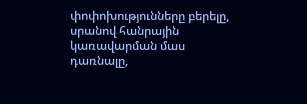փոփոխությունները բերելը, սրանով հանրային կառավարման մաս դառնալը,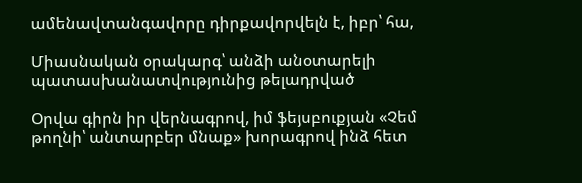ամենավտանգավորը դիրքավորվելն է, իբր՝ հա,

Միասնական օրակարգ՝ անձի անօտարելի պատասխանատվությունից թելադրված

Օրվա գիրն իր վերնագրով, իմ ֆեյսբուքյան «Չեմ թողնի՝ անտարբեր մնաք» խորագրով ինձ հետ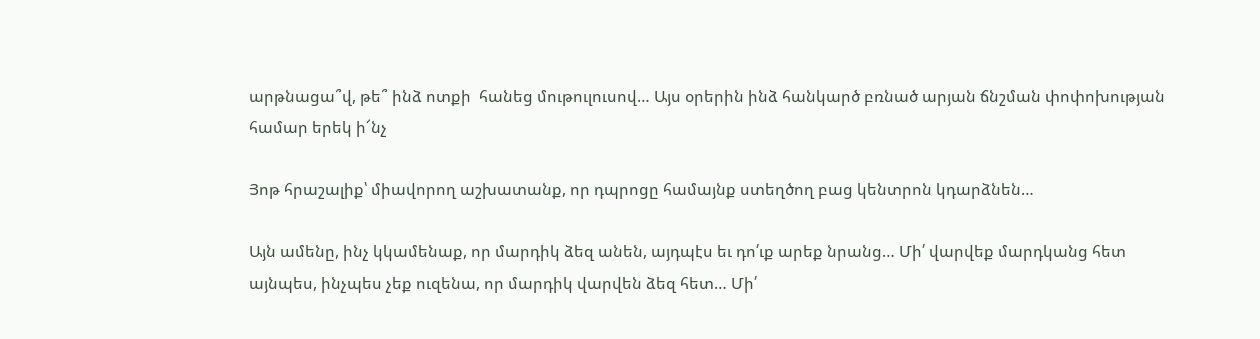արթնացա՞վ, թե՞ ինձ ոտքի  հանեց մութուլուսով… Այս օրերին ինձ հանկարծ բռնած արյան ճնշման փոփոխության համար երեկ ի՜նչ

Յոթ հրաշալիք՝ միավորող աշխատանք, որ դպրոցը համայնք ստեղծող բաց կենտրոն կդարձնեն…

Այն ամենը, ինչ կկամենաք, որ մարդիկ ձեզ անեն, այդպէս եւ դո՛ւք արեք նրանց… Մի՛ վարվեք մարդկանց հետ այնպես, ինչպես չեք ուզենա, որ մարդիկ վարվեն ձեզ հետ… Մի՛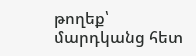թողեք՝ մարդկանց հետ